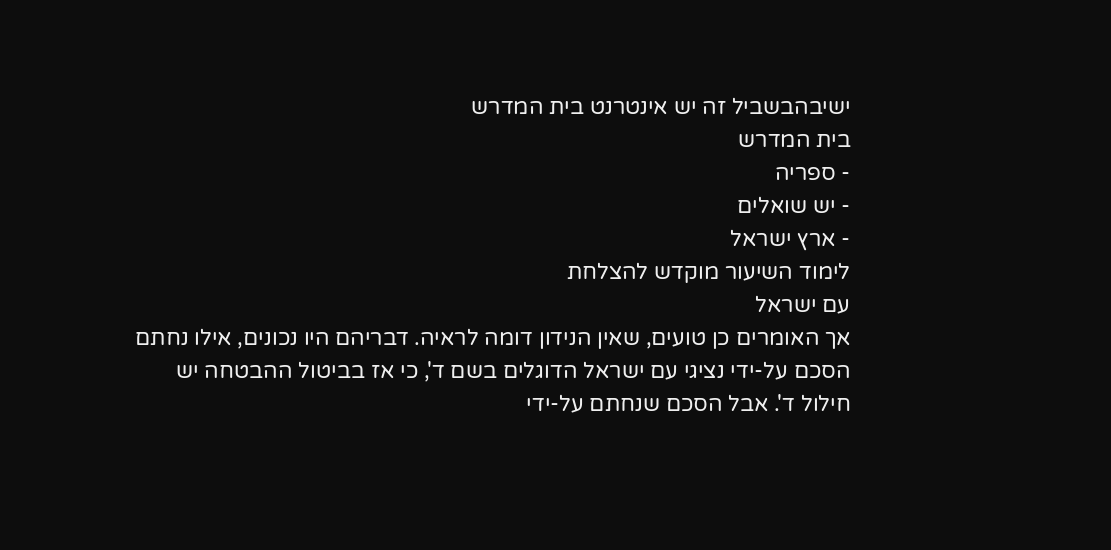ישיבהבשביל זה יש אינטרנט בית המדרש
בית המדרש
- ספריה
- יש שואלים
- ארץ ישראל
לימוד השיעור מוקדש להצלחת
עם ישראל
אך האומרים כן טועים, שאין הנידון דומה לראיה. דבריהם היו נכונים, אילו נחתם הסכם על-ידי נציגי עם ישראל הדוגלים בשם ד', כי אז בביטול ההבטחה יש חילול ד'. אבל הסכם שנחתם על-ידי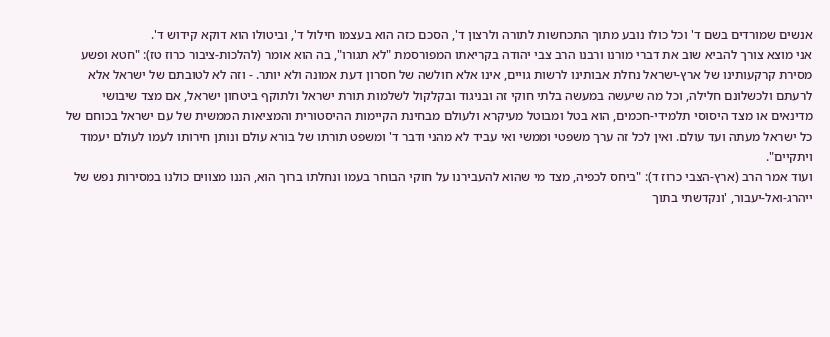אנשים שמורדים בשם ד' וכל כולו נובע מתוך התכחשות לתורה ולרצון ד', הסכם כזה הוא בעצמו חילול ד', וביטולו הוא דוקא קידוש ד'.
אני מוצא צורך להביא שוב את דברי מורנו ורבנו הרב צבי יהודה בקריאתו המפורסמת "לא תגורו", בה הוא אומר (להלכות-ציבור כרוז טז): "חטא ופשע מסירת קרקעותינו של ארץ-ישראל נחלת אבותינו לרשות גויים, אינו אלא חולשה של חסרון דעת אמונה ולא יותר. - וזה לא לטובתם של ישראל אלא לרעתם ולכשלונם חלילה, וכל מה שיעשה במעשה בלתי חוקי זה ובניגוד ובקלקול לשלמות תורת ישראל ולתוקף ביטחון ישראל, אם מצד שיבושי מדינאים או מצד היסוסי תלמידי-חכמים, הוא בטל ומבוטל מעיקרא ולעולם מבחינת הקיימות ההיסטורית והמציאות הממשית של עם ישראל בכוחם של כל ישראל מעתה ועד עולם. ואין לכל זה ערך משפטי וממשי ואי עביד לא מהני ודבר ד' ומשפט תורתו של בורא עולם ונותן חירותו לעמו לעולם יעמוד ויתקיים".
ועוד אמר הרב (ארץ-הצבי כרוז ד): "ביחס לכפיה, מצד מי שהוא להעבירנו על חוקי הבוחר בעמו ונחלתו ברוך הוא, הננו מצווים כולנו במסירות נפש של ייהרג-ואל-יעבור, 'ונקדשתי בתוך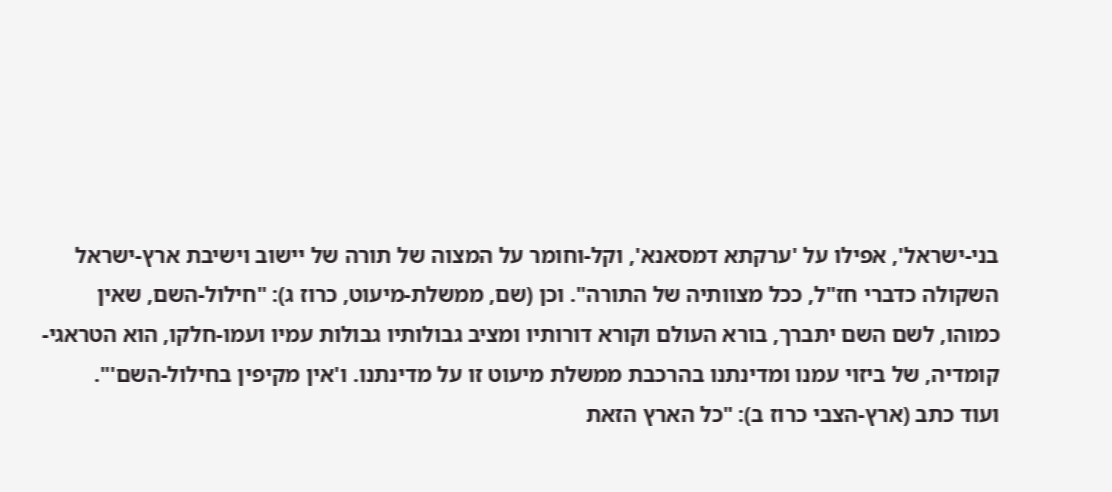בני-ישראל', אפילו על 'ערקתא דמסאנא', וקל-וחומר על המצוה של תורה של יישוב וישיבת ארץ-ישראל השקולה כדברי חז"ל, ככל מצוותיה של התורה". וכן (שם, ממשלת-מיעוט, כרוז ג): "חילול-השם, שאין כמוהו, לשם השם יתברך, בורא העולם וקורא דורותיו ומציב גבולותיו גבולות עמיו ועמו-חלקו, הוא הטראגי-קומדיה, של ביזוי עמנו ומדינתנו בהרכבת ממשלת מיעוט זו על מדינתנו. ו'אין מקיפין בחילול-השם'".
ועוד כתב (ארץ-הצבי כרוז ב): "כל הארץ הזאת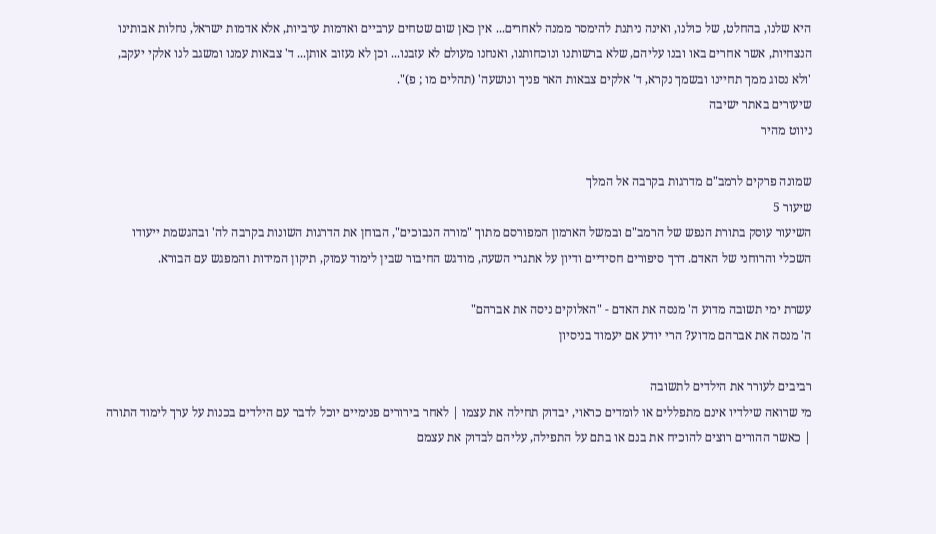היא שלנו, בהחלט, של כולנו, ואינה ניתנת להימסר ממנה לאחרים... אין כאן שום שטחים ערביים ואדמות ערביות, אלא אדמות ישראל, נחלות אבותינו הנצחיות, אשר אחרים באו ובנו עליהם, שלא ברשותנו ונוכחותנו, ואנחנו מעולם לא עזבנו... וכן לא נעזוב אותן... ד' צבאות עמנו ומשגב לנו אלקי יעקב, 'ולא נסוג ממך תחיינו ובשמך נקרא, ד' אלקים צבאות האר פניך ונושעה' (תהלים מו ; פ)".
שיעורים באתר ישיבה
ניווט מהיר

שמונה פרקים לרמב"ם מדרגות בקרבה אל המלך
שיעור 5
השיעור עוסק בתורת הנפש של הרמב"ם ובמשל הארמון המפורסם מתוך "מורה הנבוכים", הבוחן את הדרגות השונות בקרבה לה' ובהגשמת ייעודו השכלי והרוחני של האדם. דרך סיפורים חסידיים ודיון על אתגרי השעה, מודגש החיבור שבין לימוד עמוק, תיקון המידות והמפגש עם הבורא.

עשרת ימי תשובה מדוע ה' מנסה את האדם - "האלוקים ניסה את אברהם"
ה' מנסה את אברהם מדוע? הרי יודע אם יעמוד בניסיון

רביבים לעורר את הילדים לתשובה
מי שרואה שילדיו אינם מתפללים או לומדים כראוי, יבדוק תחילה את עצמו | לאחר בירורים פנימיים יוכל לדבר עם הילדים בכנות על ערך לימוד התורה | כאשר ההורים רוצים להוכיח את בנם או בתם על התפילה, עליהם לבדוק את עצמם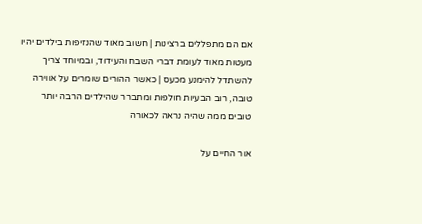אם הם מתפללים ברצינות | חשוב מאוד שהנזיפות בילדים יהיו מעטות מאוד לעומת דברי השבח והעידוד, ובמיוחד צריך להשתדל להימנע מכעס | כאשר ההורים שומרים על אווירה טובה, רוב הבעיות חולפות ומתברר שהילדים הרבה יותר טובים ממה שהיה נראה לכאורה

אור החיים על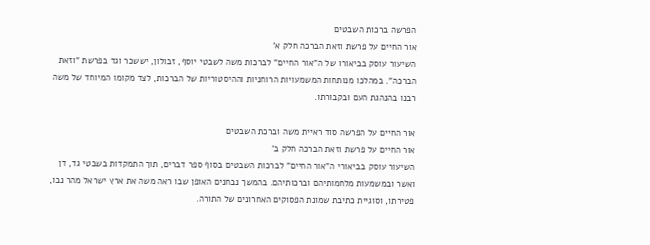הפרשה ברכות השבטים
אור החיים על פרשת וזאת הברכה חלק א'
השיעור עוסק בביאורו של ה"אור החיים" לברכות משה לשבטי יוסף, זבולון, יששכר וגד בפרשת "וזאת הברכה". במהלכו מנותחות המשמעויות הרוחניות וההיסטוריות של הברכות, לצד מקומו המיוחד של משה רבנו בהנהגת העם ובקבורתו.

אור החיים על הפרשה סוד ראיית משה וברכת השבטים
אור החיים על פרשת וזאת הברכה חלק ב'
השיעור עוסק בביאורי ה"אור החיים" לברכות השבטים בסוף ספר דברים, תוך התמקדות בשבטי גד, דן ואשר ובמשמעות מלחמותיהם וברכותיהם. בהמשך נבחנים האופן שבו ראה משה את ארץ ישראל מהר נבו, פטירתו, וסוגיית כתיבת שמונת הפסוקים האחרונים של התורה.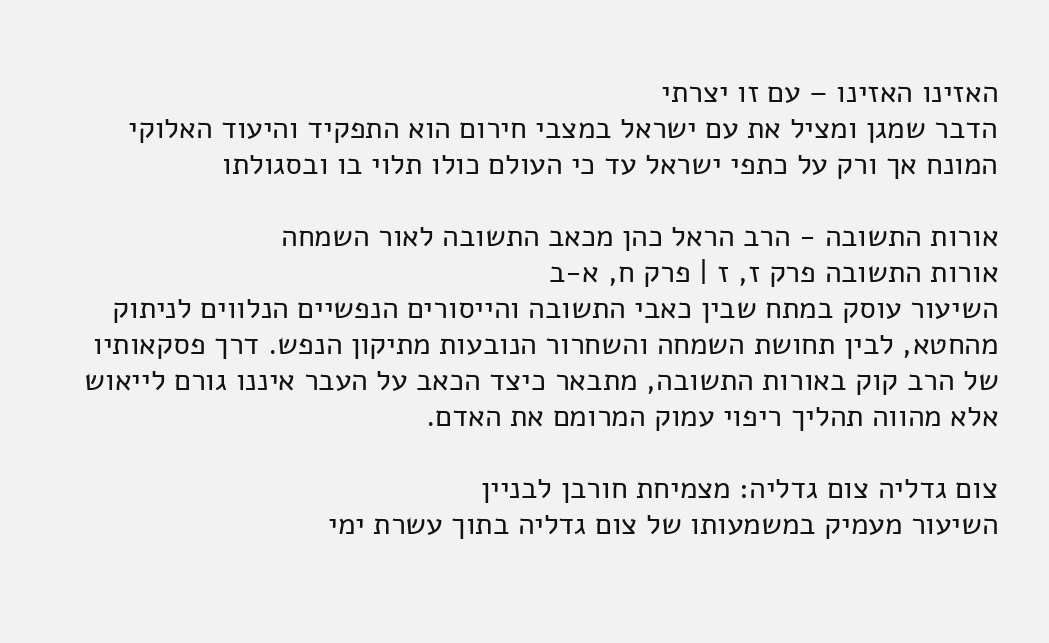האזינו האזינו – עם זו יצרתי
הדבר שמגן ומציל את עם ישראל במצבי חירום הוא התפקיד והיעוד האלוקי המונח אך ורק על כתפי ישראל עד כי העולם כולו תלוי בו ובסגולתו

אורות התשובה - הרב הראל כהן מכאב התשובה לאור השמחה
אורות התשובה פרק ז, ז | פרק ח, א-ב
השיעור עוסק במתח שבין כאבי התשובה והייסורים הנפשיים הנלווים לניתוק מהחטא, לבין תחושת השמחה והשחרור הנובעות מתיקון הנפש. דרך פסקאותיו של הרב קוק באורות התשובה, מתבאר כיצד הכאב על העבר איננו גורם לייאוש אלא מהווה תהליך ריפוי עמוק המרומם את האדם.

צום גדליה צום גדליה: מצמיחת חורבן לבניין
השיעור מעמיק במשמעותו של צום גדליה בתוך עשרת ימי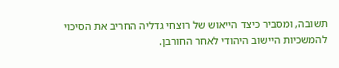תשובה, ומסביר כיצד הייאוש של רוצחי גדליה החריב את הסיכוי להמשכיות היישוב היהודי לאחר החורבן.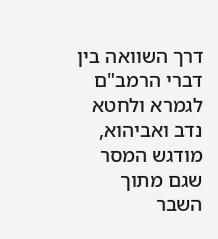דרך השוואה בין דברי הרמב"ם לגמרא ולחטא נדב ואביהוא, מודגש המסר שגם מתוך השבר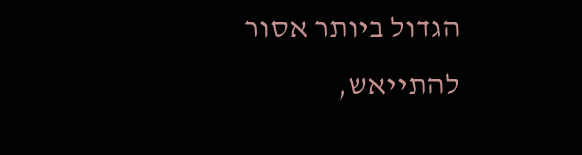הגדול ביותר אסור להתייאש,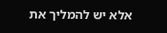אלא יש להמליך את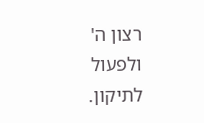רצון ה' ולפעול לתיקון.